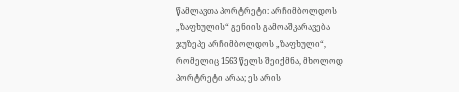წამლავთა პორტრეტი: არჩიმბოლდოს „ზაფხულის“ გენიის გამოაშკარავება
ჯუზეპე არჩიმბოლდოს „ზაფხული“, რომელიც 1563 წელს შეიქმნა, მხოლოდ პორტრეტი არაა; ეს არის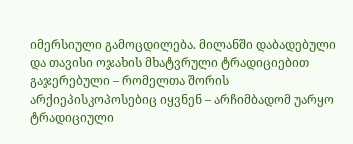იმერსიული გამოცდილება. მილანში დაბადებული და თავისი ოჯახის მხატვრული ტრადიციებით გაჯერებული – რომელთა შორის არქიეპისკოპოსებიც იყვნენ – არჩიმბადომ უარყო ტრადიციული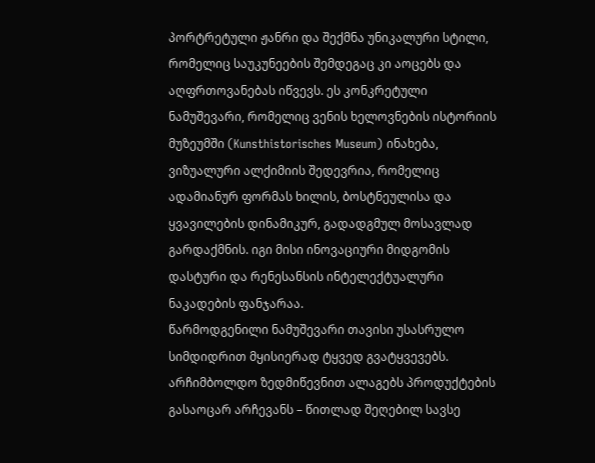პორტრეტული ჟანრი და შექმნა უნიკალური სტილი, რომელიც საუკუნეების შემდეგაც კი აოცებს და აღფრთოვანებას იწვევს. ეს კონკრეტული ნამუშევარი, რომელიც ვენის ხელოვნების ისტორიის მუზეუმში (Kunsthistorisches Museum) ინახება, ვიზუალური ალქიმიის შედევრია, რომელიც ადამიანურ ფორმას ხილის, ბოსტნეულისა და ყვავილების დინამიკურ, გადადგმულ მოსავლად გარდაქმნის. იგი მისი ინოვაციური მიდგომის დასტური და რენესანსის ინტელექტუალური ნაკადების ფანჯარაა.
წარმოდგენილი ნამუშევარი თავისი უსასრულო სიმდიდრით მყისიერად ტყვედ გვატყვევებს. არჩიმბოლდო ზედმიწევნით ალაგებს პროდუქტების გასაოცარ არჩევანს – წითლად შეღებილ სავსე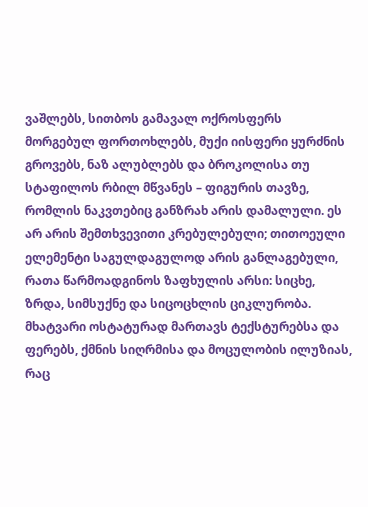ვაშლებს, სითბოს გამავალ ოქროსფერს მორგებულ ფორთოხლებს, მუქი იისფერი ყურძნის გროვებს, ნაზ ალუბლებს და ბროკოლისა თუ სტაფილოს რბილ მწვანეს – ფიგურის თავზე, რომლის ნაკვთებიც განზრახ არის დამალული. ეს არ არის შემთხვევითი კრებულებული; თითოეული ელემენტი საგულდაგულოდ არის განლაგებული, რათა წარმოადგინოს ზაფხულის არსი: სიცხე, ზრდა, სიმსუქნე და სიცოცხლის ციკლურობა. მხატვარი ოსტატურად მართავს ტექსტურებსა და ფერებს, ქმნის სიღრმისა და მოცულობის ილუზიას, რაც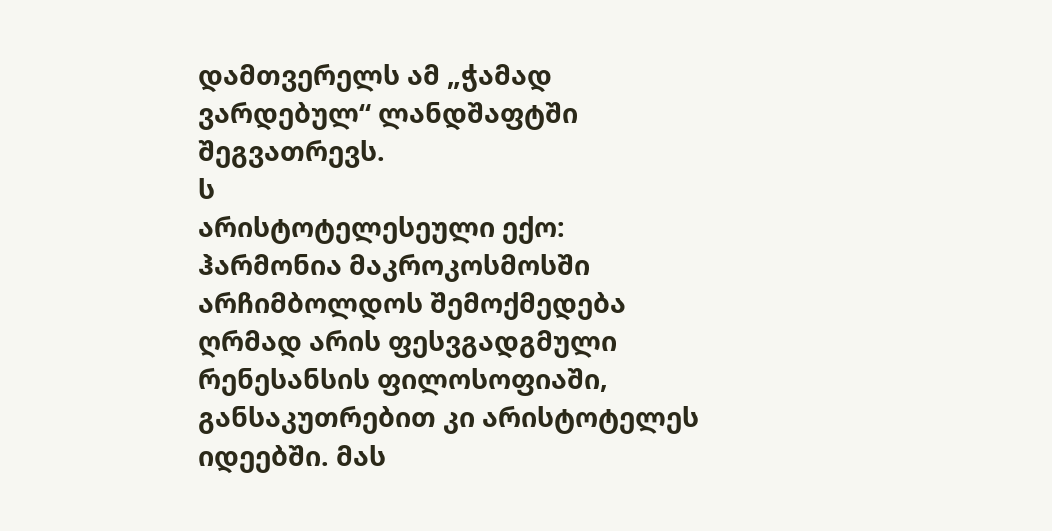დამთვერელს ამ „ჭამად ვარდებულ“ ლანდშაფტში შეგვათრევს.
ს
არისტოტელესეული ექო: ჰარმონია მაკროკოსმოსში
არჩიმბოლდოს შემოქმედება ღრმად არის ფესვგადგმული რენესანსის ფილოსოფიაში, განსაკუთრებით კი არისტოტელეს იდეებში. მას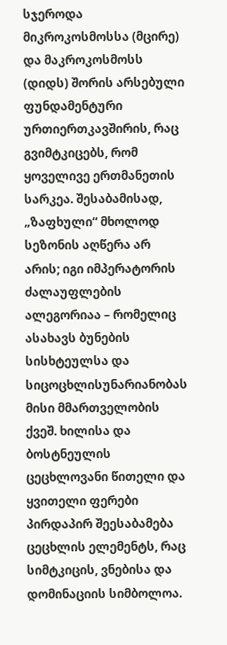სჯეროდა მიკროკოსმოსსა (მცირე) და მაკროკოსმოსს (დიდს) შორის არსებული ფუნდამენტური ურთიერთკავშირის, რაც გვიმტკიცებს, რომ ყოველივე ერთმანეთის სარკეა. შესაბამისად, „ზაფხული“ მხოლოდ სეზონის აღწერა არ არის; იგი იმპერატორის ძალაუფლების ალეგორიაა – რომელიც ასახავს ბუნების სისხტეულსა და სიცოცხლისუნარიანობას მისი მმართველობის ქვეშ. ხილისა და ბოსტნეულის ცეცხლოვანი წითელი და ყვითელი ფერები პირდაპირ შეესაბამება ცეცხლის ელემენტს, რაც სიმტკიცის, ვნებისა და დომინაციის სიმბოლოა.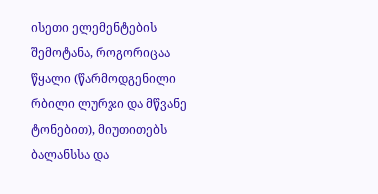ისეთი ელემენტების შემოტანა, როგორიცაა წყალი (წარმოდგენილი რბილი ლურჯი და მწვანე ტონებით), მიუთითებს ბალანსსა და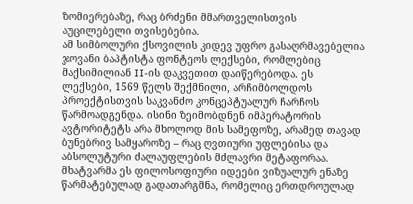ზომიერებაზე, რაც ბრძენი მმართველისთვის აუცილებელი თვისებებია.
ამ სიმბოლური ქსოვილის კიდევ უფრო გასაღრმავებელია ჯოვანი ბაპტისტა ფონტეოს ლექსები, რომლებიც მაქსიმილიან II-ის დაკვეთით დაიწერებოდა. ეს ლექსები, 1569 წელს შექმნილი, არჩიმბოლდოს პროექტისთვის საკვანძო კონცეპტუალურ ჩარჩოს წარმოადგენდა. ისინი ზეიმობდნენ იმპერატორის ავტორიტეტს არა მხოლოდ მის სამეფოზე, არამედ თავად ბუნებრივ სამყაროზე – რაც ღვთიური უფლებისა და აბსოლუტური ძალაუფლების მძლავრი მეტაფორაა. მხატვარმა ეს ფილოსოფიური იდეები ვიზუალურ ენაზე წარმატებულად გადათარგმნა, რომელიც ერთდროულად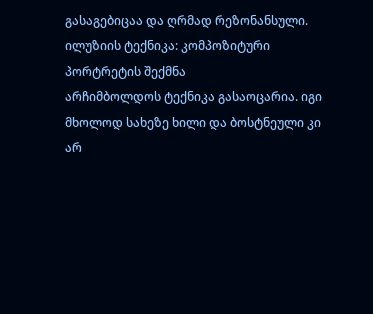გასაგებიცაა და ღრმად რეზონანსული.
ილუზიის ტექნიკა: კომპოზიტური პორტრეტის შექმნა
არჩიმბოლდოს ტექნიკა გასაოცარია. იგი მხოლოდ სახეზე ხილი და ბოსტნეული კი არ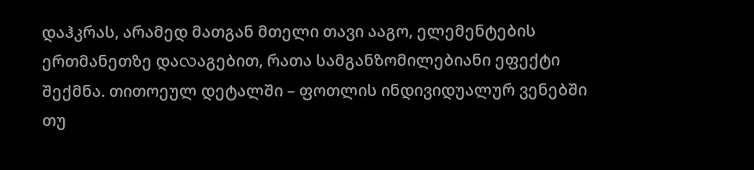დაჰკრას, არამედ მათგან მთელი თავი ააგო, ელემენტების ერთმანეთზე დაလაგებით, რათა სამგანზომილებიანი ეფექტი შექმნა. თითოეულ დეტალში – ფოთლის ინდივიდუალურ ვენებში თუ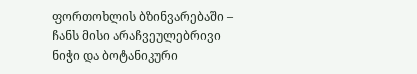ფორთოხლის ბზინვარებაში – ჩანს მისი არაჩვეულებრივი ნიჭი და ბოტანიკური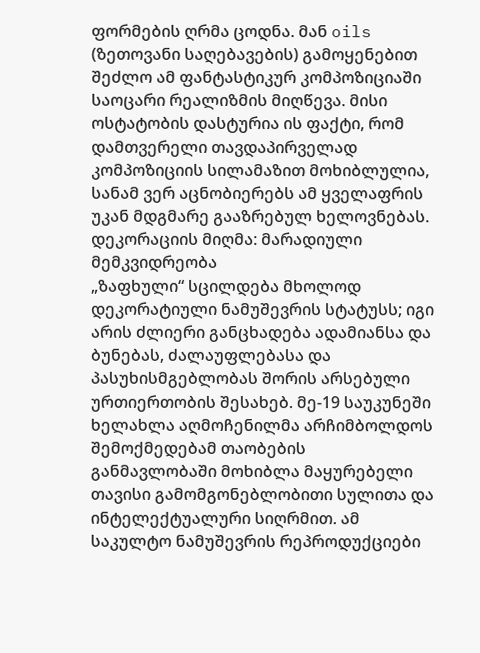ფორმების ღრმა ცოდნა. მან oils (ზეთოვანი საღებავების) გამოყენებით შეძლო ამ ფანტასტიკურ კომპოზიციაში საოცარი რეალიზმის მიღწევა. მისი ოსტატობის დასტურია ის ფაქტი, რომ დამთვერელი თავდაპირველად კომპოზიციის სილამაზით მოხიბლულია, სანამ ვერ აცნობიერებს ამ ყველაფრის უკან მდგმარე გააზრებულ ხელოვნებას.
დეკორაციის მიღმა: მარადიული მემკვიდრეობა
„ზაფხული“ სცილდება მხოლოდ დეკორატიული ნამუშევრის სტატუსს; იგი არის ძლიერი განცხადება ადამიანსა და ბუნებას, ძალაუფლებასა და პასუხისმგებლობას შორის არსებული ურთიერთობის შესახებ. მე-19 საუკუნეში ხელახლა აღმოჩენილმა არჩიმბოლდოს შემოქმედებამ თაობების განმავლობაში მოხიბლა მაყურებელი თავისი გამომგონებლობითი სულითა და ინტელექტუალური სიღრმით. ამ საკულტო ნამუშევრის რეპროდუქციები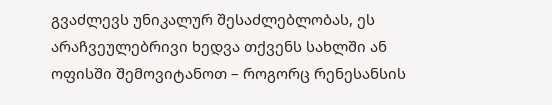გვაძლევს უნიკალურ შესაძლებლობას, ეს არაჩვეულებრივი ხედვა თქვენს სახლში ან ოფისში შემოვიტანოთ – როგორც რენესანსის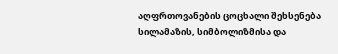აღფრთოვანების ცოცხალი შეხსენება სილამაზის, სიმბოლიზმისა და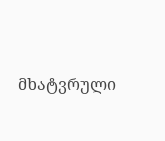მხატვრული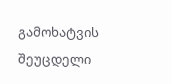გამოხატვის შეუცდელი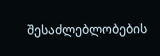შესაძლებლობების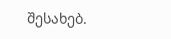შესახებ.